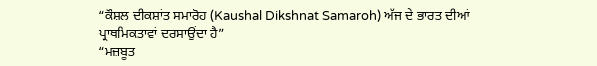“ਕੌਸ਼ਲ ਦੀਕਸ਼ਾਂਤ ਸਮਾਰੋਹ (Kaushal Dikshnat Samaroh) ਅੱਜ ਦੇ ਭਾਰਤ ਦੀਆਂ ਪ੍ਰਾਥਮਿਕਤਾਵਾਂ ਦਰਸਾਉਂਦਾ ਹੈ”
“ਮਜ਼ਬੂਤ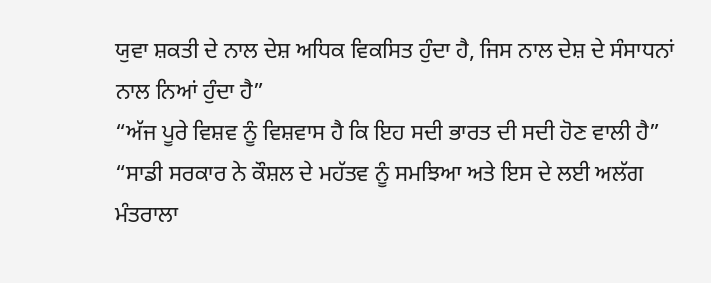ਯੁਵਾ ਸ਼ਕਤੀ ਦੇ ਨਾਲ ਦੇਸ਼ ਅਧਿਕ ਵਿਕਸਿਤ ਹੁੰਦਾ ਹੈ, ਜਿਸ ਨਾਲ ਦੇਸ਼ ਦੇ ਸੰਸਾਧਨਾਂ ਨਾਲ ਨਿਆਂ ਹੁੰਦਾ ਹੈ”
“ਅੱਜ ਪੂਰੇ ਵਿਸ਼ਵ ਨੂੰ ਵਿਸ਼ਵਾਸ ਹੈ ਕਿ ਇਹ ਸਦੀ ਭਾਰਤ ਦੀ ਸਦੀ ਹੋਣ ਵਾਲੀ ਹੈ”
“ਸਾਡੀ ਸਰਕਾਰ ਨੇ ਕੌਸ਼ਲ ਦੇ ਮਹੱਤਵ ਨੂੰ ਸਮਝਿਆ ਅਤੇ ਇਸ ਦੇ ਲਈ ਅਲੱਗ ਮੰਤਰਾਲਾ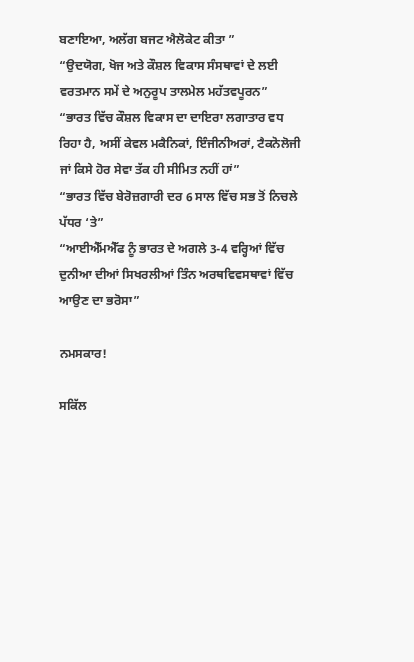ਬਣਾਇਆ, ਅਲੱਗ ਬਜਟ ਐਲੋਕੇਟ ਕੀਤਾ ”
“ਉਦਯੋਗ, ਖੋਜ ਅਤੇ ਕੌਸ਼ਲ ਵਿਕਾਸ ਸੰਸਥਾਵਾਂ ਦੇ ਲਈ ਵਰਤਮਾਨ ਸਮੇਂ ਦੇ ਅਨੁਰੂਪ ਤਾਲਮੇਲ ਮਹੱਤਵਪੂਰਨ”
“ਭਾਰਤ ਵਿੱਚ ਕੌਸ਼ਲ ਵਿਕਾਸ ਦਾ ਦਾਇਰਾ ਲਗਾਤਾਰ ਵਧ ਰਿਹਾ ਹੈ, ਅਸੀਂ ਕੇਵਲ ਮਕੈਨਿਕਾਂ, ਇੰਜੀਨੀਅਰਾਂ, ਟੈਕਨੋਲੋਜੀ ਜਾਂ ਕਿਸੇ ਹੋਰ ਸੇਵਾ ਤੱਕ ਹੀ ਸੀਮਿਤ ਨਹੀਂ ਹਾਂ”
“ਭਾਰਤ ਵਿੱਚ ਬੇਰੋਜ਼ਗਾਰੀ ਦਰ 6 ਸਾਲ ਵਿੱਚ ਸਭ ਤੋਂ ਨਿਚਲੇ ਪੱਧਰ ‘ਤੇ”
“ਆਈਐੱਮਐੱਫ ਨੂੰ ਭਾਰਤ ਦੇ ਅਗਲੇ 3-4 ਵਰ੍ਹਿਆਂ ਵਿੱਚ ਦੁਨੀਆ ਦੀਆਂ ਸਿਖਰਲੀਆਂ ਤਿੰਨ ਅਰਥਵਿਵਸਥਾਵਾਂ ਵਿੱਚ ਆਉਣ ਦਾ ਭਰੋਸਾ”

ਨਮਸਕਾਰ!

ਸਕਿੱਲ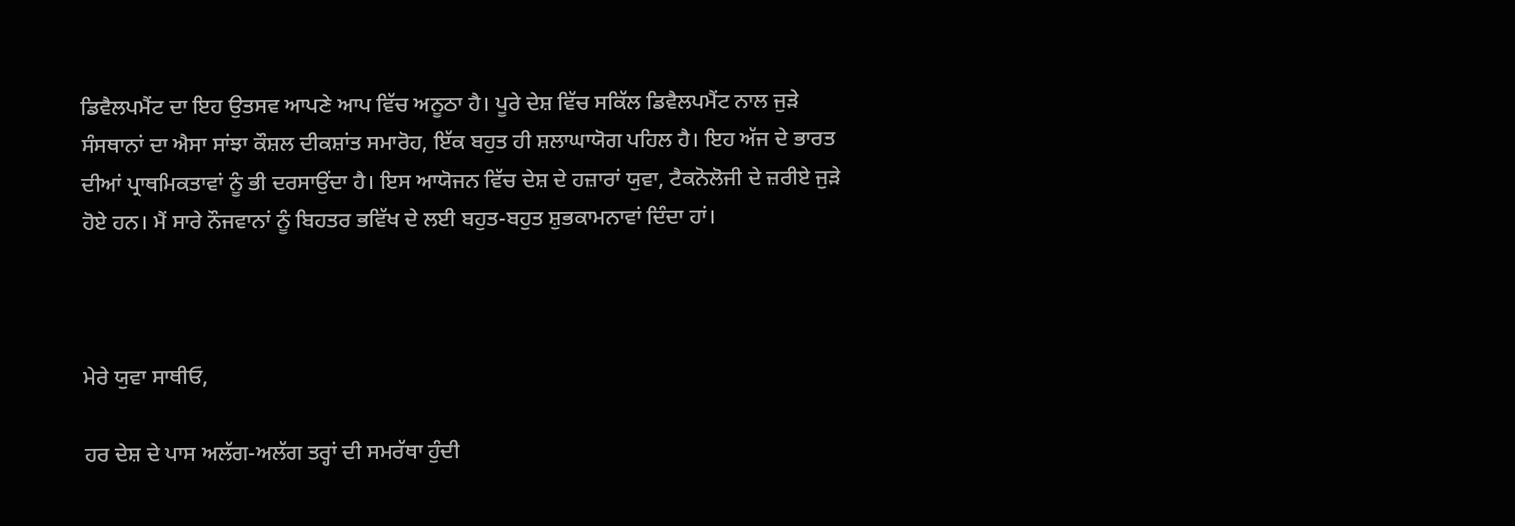ਡਿਵੈਲਪਮੈਂਟ ਦਾ ਇਹ ਉਤਸਵ ਆਪਣੇ ਆਪ ਵਿੱਚ ਅਨੂਠਾ ਹੈ। ਪੂਰੇ ਦੇਸ਼ ਵਿੱਚ ਸਕਿੱਲ ਡਿਵੈਲਪਮੈਂਟ ਨਾਲ ਜੁੜੇ ਸੰਸਥਾਨਾਂ ਦਾ ਐਸਾ ਸਾਂਝਾ ਕੌਸ਼ਲ ਦੀਕਸ਼ਾਂਤ ਸਮਾਰੋਹ, ਇੱਕ ਬਹੁਤ ਹੀ ਸ਼ਲਾਘਾਯੋਗ ਪਹਿਲ ਹੈ। ਇਹ ਅੱਜ ਦੇ ਭਾਰਤ ਦੀਆਂ ਪ੍ਰਾਥਮਿਕਤਾਵਾਂ ਨੂੰ ਭੀ ਦਰਸਾਉਂਦਾ ਹੈ। ਇਸ ਆਯੋਜਨ ਵਿੱਚ ਦੇਸ਼ ਦੇ ਹਜ਼ਾਰਾਂ ਯੁਵਾ, ਟੈਕਨੋਲੋਜੀ ਦੇ ਜ਼ਰੀਏ ਜੁੜੇ ਹੋਏ ਹਨ। ਮੈਂ ਸਾਰੇ ਨੌਜਵਾਨਾਂ ਨੂੰ ਬਿਹਤਰ ਭਵਿੱਖ ਦੇ ਲਈ ਬਹੁਤ-ਬਹੁਤ ਸ਼ੁਭਕਾਮਨਾਵਾਂ ਦਿੰਦਾ ਹਾਂ।



ਮੇਰੇ ਯੁਵਾ ਸਾਥੀਓ,

ਹਰ ਦੇਸ਼ ਦੇ ਪਾਸ ਅਲੱਗ-ਅਲੱਗ ਤਰ੍ਹਾਂ ਦੀ ਸਮਰੱਥਾ ਹੁੰਦੀ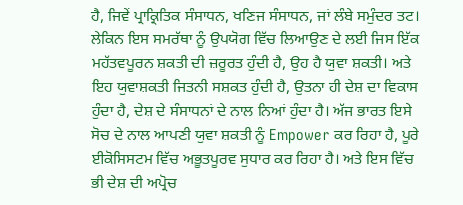ਹੈ, ਜਿਵੇਂ ਪ੍ਰਾਕ੍ਰਿਤਿਕ ਸੰਸਾਧਨ, ਖਣਿਜ ਸੰਸਾਧਨ, ਜਾਂ ਲੰਬੇ ਸਮੁੰਦਰ ਤਟ। ਲੇਕਿਨ ਇਸ ਸਮਰੱਥਾ ਨੂੰ ਉਪਯੋਗ ਵਿੱਚ ਲਿਆਉਣ ਦੇ ਲਈ ਜਿਸ ਇੱਕ ਮਹੱਤਵਪੂਰਨ ਸ਼ਕਤੀ ਦੀ ਜ਼ਰੂਰਤ ਹੁੰਦੀ ਹੈ, ਉਹ ਹੈ ਯੁਵਾ ਸ਼ਕਤੀ। ਅਤੇ ਇਹ ਯੁਵਾਸ਼ਕਤੀ ਜਿਤਨੀ ਸਸ਼ਕਤ ਹੁੰਦੀ ਹੈ, ਉਤਨਾ ਹੀ ਦੇਸ਼ ਦਾ ਵਿਕਾਸ ਹੁੰਦਾ ਹੈ, ਦੇਸ਼ ਦੇ ਸੰਸਾਧਨਾਂ ਦੇ ਨਾਲ ਨਿਆਂ ਹੁੰਦਾ ਹੈ। ਅੱਜ ਭਾਰਤ ਇਸੇ ਸੋਚ ਦੇ ਨਾਲ ਆਪਣੀ ਯੁਵਾ ਸ਼ਕਤੀ ਨੂੰ Empower ਕਰ ਰਿਹਾ ਹੈ, ਪੂਰੇ ਈਕੋਸਿਸਟਮ ਵਿੱਚ ਅਭੂਤਪੂਰਵ ਸੁਧਾਰ ਕਰ ਰਿਹਾ ਹੈ। ਅਤੇ ਇਸ ਵਿੱਚ ਭੀ ਦੇਸ਼ ਦੀ ਅਪ੍ਰੋਚ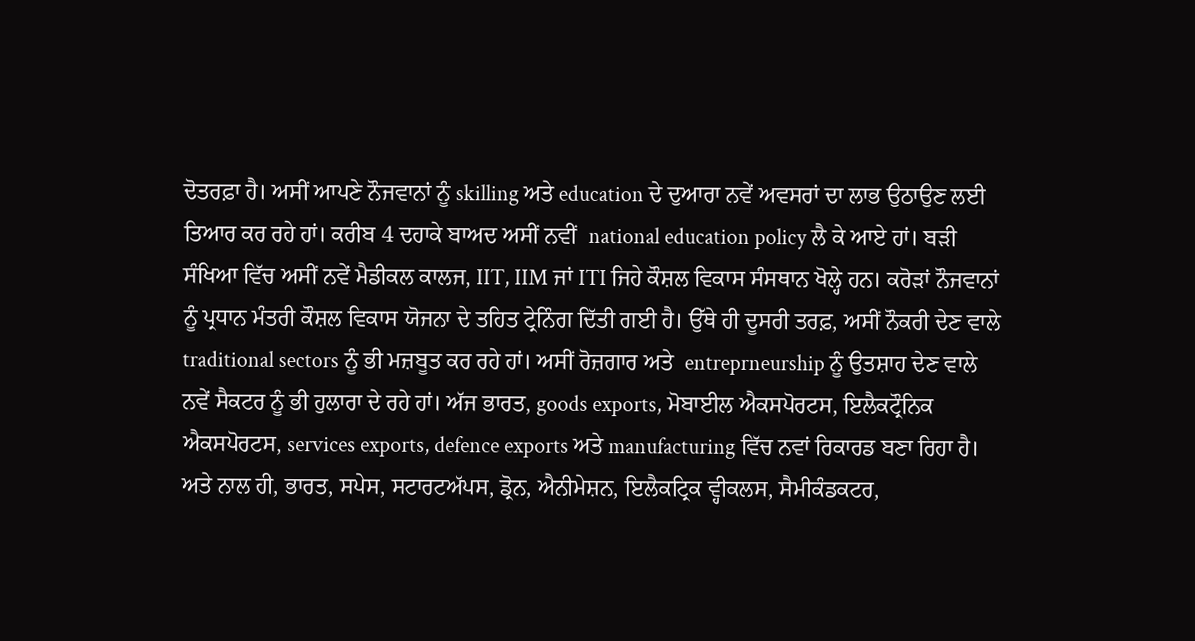ਦੋਤਰਫ਼ਾ ਹੈ। ਅਸੀਂ ਆਪਣੇ ਨੌਜਵਾਨਾਂ ਨੂੰ skilling ਅਤੇ education ਦੇ ਦੁਆਰਾ ਨਵੇਂ ਅਵਸਰਾਂ ਦਾ ਲਾਭ ਉਠਾਉਣ ਲਈ ਤਿਆਰ ਕਰ ਰਹੇ ਹਾਂ। ਕਰੀਬ 4 ਦਹਾਕੇ ਬਾਅਦ ਅਸੀਂ ਨਵੀਂ  national education policy ਲੈ ਕੇ ਆਏ ਹਾਂ। ਬੜੀ ਸੰਖਿਆ ਵਿੱਚ ਅਸੀਂ ਨਵੇਂ ਮੈਡੀਕਲ ਕਾਲਜ, IIT, IIM ਜਾਂ ITI ਜਿਹੇ ਕੌਸ਼ਲ ਵਿਕਾਸ ਸੰਸਥਾਨ ਖੋਲ੍ਹੇ ਹਨ। ਕਰੋੜਾਂ ਨੌਜਵਾਨਾਂ ਨੂੰ ਪ੍ਰਧਾਨ ਮੰਤਰੀ ਕੌਸ਼ਲ ਵਿਕਾਸ ਯੋਜਨਾ ਦੇ ਤਹਿਤ ਟ੍ਰੇਨਿੰਗ ਦਿੱਤੀ ਗਈ ਹੈ। ਉੱਥੇ ਹੀ ਦੂਸਰੀ ਤਰਫ਼, ਅਸੀਂ ਨੌਕਰੀ ਦੇਣ ਵਾਲੇ traditional sectors ਨੂੰ ਭੀ ਮਜ਼ਬੂਤ ਕਰ ਰਹੇ ਹਾਂ। ਅਸੀਂ ਰੋਜ਼ਗਾਰ ਅਤੇ  entreprneurship ਨੂੰ ਉਤਸ਼ਾਹ ਦੇਣ ਵਾਲੇ ਨਵੇਂ ਸੈਕਟਰ ਨੂੰ ਭੀ ਹੁਲਾਰਾ ਦੇ ਰਹੇ ਹਾਂ। ਅੱਜ ਭਾਰਤ, goods exports, ਮੋਬਾਈਲ ਐਕਸਪੋਰਟਸ, ਇਲੈਕਟ੍ਰੌਨਿਕ ਐਕਸਪੋਰਟਸ, services exports, defence exports ਅਤੇ manufacturing ਵਿੱਚ ਨਵਾਂ ਰਿਕਾਰਡ ਬਣਾ ਰਿਹਾ ਹੈ। ਅਤੇ ਨਾਲ ਹੀ, ਭਾਰਤ, ਸਪੇਸ, ਸਟਾਰਟਅੱਪਸ, ਡ੍ਰੋਨ, ਐਨੀਮੇਸ਼ਨ, ਇਲੈਕਟ੍ਰਿਕ ਵ੍ਹੀਕਲਸ, ਸੈਮੀਕੰਡਕਟਰ,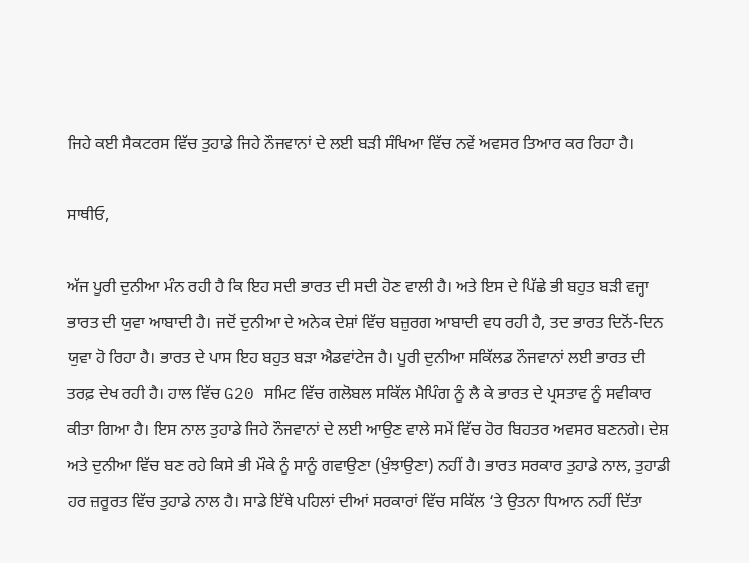ਜਿਹੇ ਕਈ ਸੈਕਟਰਸ ਵਿੱਚ ਤੁਹਾਡੇ ਜਿਹੇ ਨੌਜਵਾਨਾਂ ਦੇ ਲਈ ਬੜੀ ਸੰਖਿਆ ਵਿੱਚ ਨਵੇਂ ਅਵਸਰ ਤਿਆਰ ਕਰ ਰਿਹਾ ਹੈ।

ਸਾਥੀਓ,

ਅੱਜ ਪੂਰੀ ਦੁਨੀਆ ਮੰਨ ਰਹੀ ਹੈ ਕਿ ਇਹ ਸਦੀ ਭਾਰਤ ਦੀ ਸਦੀ ਹੋਣ ਵਾਲੀ ਹੈ। ਅਤੇ ਇਸ ਦੇ ਪਿੱਛੇ ਭੀ ਬਹੁਤ ਬੜੀ ਵਜ੍ਹਾ ਭਾਰਤ ਦੀ ਯੁਵਾ ਆਬਾਦੀ ਹੈ। ਜਦੋਂ ਦੁਨੀਆ ਦੇ ਅਨੇਕ ਦੇਸ਼ਾਂ ਵਿੱਚ ਬਜ਼ੁਰਗ ਆਬਾਦੀ ਵਧ ਰਹੀ ਹੈ, ਤਦ ਭਾਰਤ ਦਿਨੋਂ-ਦਿਨ ਯੁਵਾ ਹੋ ਰਿਹਾ ਹੈ। ਭਾਰਤ ਦੇ ਪਾਸ ਇਹ ਬਹੁਤ ਬੜਾ ਐਡਵਾਂਟੇਜ ਹੈ। ਪੂਰੀ ਦੁਨੀਆ ਸਕਿੱਲਡ ਨੌਜਵਾਨਾਂ ਲਈ ਭਾਰਤ ਦੀ ਤਰਫ਼ ਦੇਖ ਰਹੀ ਹੈ। ਹਾਲ ਵਿੱਚ G20 ਸਮਿਟ ਵਿੱਚ ਗਲੋਬਲ ਸਕਿੱਲ ਮੈਪਿੰਗ ਨੂੰ ਲੈ ਕੇ ਭਾਰਤ ਦੇ ਪ੍ਰਸਤਾਵ ਨੂੰ ਸਵੀਕਾਰ ਕੀਤਾ ਗਿਆ ਹੈ। ਇਸ ਨਾਲ ਤੁਹਾਡੇ ਜਿਹੇ ਨੌਜਵਾਨਾਂ ਦੇ ਲਈ ਆਉਣ ਵਾਲੇ ਸਮੇਂ ਵਿੱਚ ਹੋਰ ਬਿਹਤਰ ਅਵਸਰ ਬਣਨਗੇ। ਦੇਸ਼ ਅਤੇ ਦੁਨੀਆ ਵਿੱਚ ਬਣ ਰਹੇ ਕਿਸੇ ਭੀ ਮੌਕੇ ਨੂੰ ਸਾਨੂੰ ਗਵਾਉਣਾ (ਖੁੰਝਾਉਣਾ) ਨਹੀਂ ਹੈ। ਭਾਰਤ ਸਰਕਾਰ ਤੁਹਾਡੇ ਨਾਲ, ਤੁਹਾਡੀ ਹਰ ਜ਼ਰੂਰਤ ਵਿੱਚ ਤੁਹਾਡੇ ਨਾਲ ਹੈ। ਸਾਡੇ ਇੱਥੇ ਪਹਿਲਾਂ ਦੀਆਂ ਸਰਕਾਰਾਂ ਵਿੱਚ ਸਕਿੱਲ ‘ਤੇ ਉਤਨਾ ਧਿਆਨ ਨਹੀਂ ਦਿੱਤਾ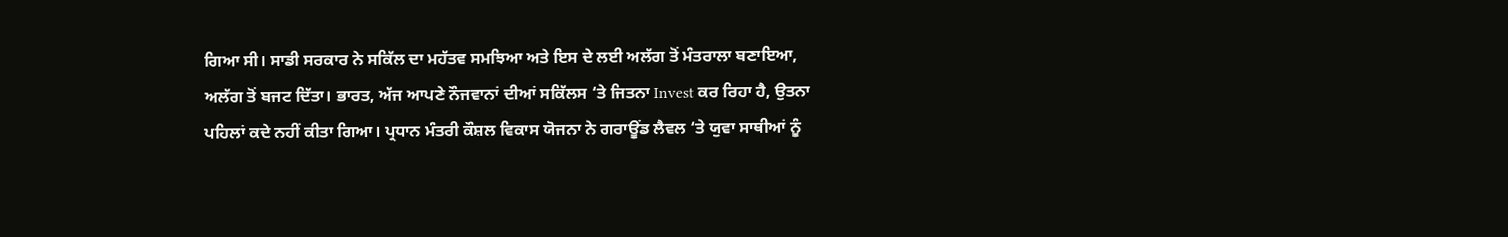ਗਿਆ ਸੀ। ਸਾਡੀ ਸਰਕਾਰ ਨੇ ਸਕਿੱਲ ਦਾ ਮਹੱਤਵ ਸਮਝਿਆ ਅਤੇ ਇਸ ਦੇ ਲਈ ਅਲੱਗ ਤੋਂ ਮੰਤਰਾਲਾ ਬਣਾਇਆ, ਅਲੱਗ ਤੋਂ ਬਜਟ ਦਿੱਤਾ। ਭਾਰਤ, ਅੱਜ ਆਪਣੇ ਨੌਜਵਾਨਾਂ ਦੀਆਂ ਸਕਿੱਲਸ ‘ਤੇ ਜਿਤਨਾ Invest ਕਰ ਰਿਹਾ ਹੈ, ਉਤਨਾ ਪਹਿਲਾਂ ਕਦੇ ਨਹੀਂ ਕੀਤਾ ਗਿਆ। ਪ੍ਰਧਾਨ ਮੰਤਰੀ ਕੌਸ਼ਲ ਵਿਕਾਸ ਯੋਜਨਾ ਨੇ ਗਰਾਊਂਡ ਲੈਵਲ ‘ਤੇ ਯੁਵਾ ਸਾਥੀਆਂ ਨੂੰ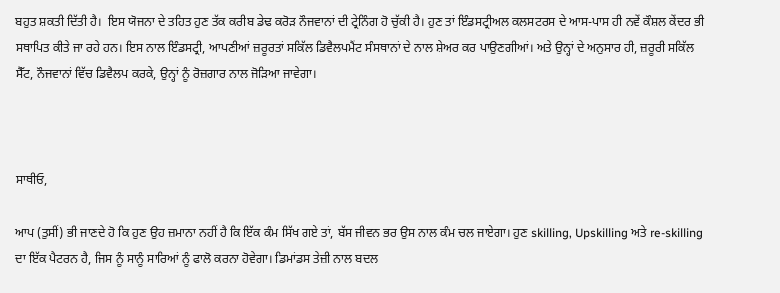ਬਹੁਤ ਸ਼ਕਤੀ ਦਿੱਤੀ ਹੈ।  ਇਸ ਯੋਜਨਾ ਦੇ ਤਹਿਤ ਹੁਣ ਤੱਕ ਕਰੀਬ ਡੇਢ ਕਰੋੜ ਨੌਜਵਾਨਾਂ ਦੀ ਟ੍ਰੇਨਿੰਗ ਹੋ ਚੁੱਕੀ ਹੈ। ਹੁਣ ਤਾਂ ਇੰਡਸਟ੍ਰੀਅਲ ਕਲਸਟਰਸ ਦੇ ਆਸ-ਪਾਸ ਹੀ ਨਵੇਂ ਕੌਸ਼ਲ ਕੇਂਦਰ ਭੀ ਸਥਾਪਿਤ ਕੀਤੇ ਜਾ ਰਹੇ ਹਨ। ਇਸ ਨਾਲ ਇੰਡਸਟ੍ਰੀ, ਆਪਣੀਆਂ ਜ਼ਰੂਰਤਾਂ ਸਕਿੱਲ ਡਿਵੈਲਪਮੈਂਟ ਸੰਸਥਾਨਾਂ ਦੇ ਨਾਲ ਸ਼ੇਅਰ ਕਰ ਪਾਉਣਗੀਆਂ। ਅਤੇ ਉਨ੍ਹਾਂ ਦੇ ਅਨੁਸਾਰ ਹੀ, ਜ਼ਰੂਰੀ ਸਕਿੱਲ ਸੈੱਟ, ਨੌਜਵਾਨਾਂ ਵਿੱਚ ਡਿਵੈਲਪ ਕਰਕੇ, ਉਨ੍ਹਾਂ ਨੂੰ ਰੋਜ਼ਗਾਰ ਨਾਲ ਜੋੜਿਆ ਜਾਵੇਗਾ।



ਸਾਥੀਓ,

ਆਪ (ਤੁਸੀਂ) ਭੀ ਜਾਣਦੇ ਹੋ ਕਿ ਹੁਣ ਉਹ ਜ਼ਮਾਨਾ ਨਹੀਂ ਹੈ ਕਿ ਇੱਕ ਕੰਮ ਸਿੱਖ ਗਏ ਤਾਂ, ਬੱਸ ਜੀਵਨ ਭਰ ਉਸ ਨਾਲ ਕੰਮ ਚਲ ਜਾਏਗਾ। ਹੁਣ skilling, Upskilling ਅਤੇ re-skilling ਦਾ ਇੱਕ ਪੈਟਰਨ ਹੈ, ਜਿਸ ਨੂੰ ਸਾਨੂੰ ਸਾਰਿਆਂ ਨੂੰ ਫਾਲੋ ਕਰਨਾ ਹੋਵੇਗਾ। ਡਿਮਾਂਡਸ ਤੇਜ਼ੀ ਨਾਲ ਬਦਲ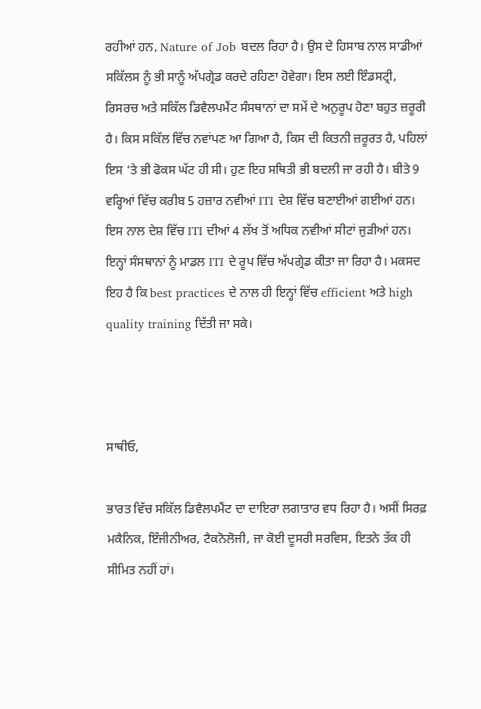ਰਹੀਆਂ ਹਨ, Nature of Job ਬਦਲ ਰਿਹਾ ਹੈ। ਉਸ ਦੇ ਹਿਸਾਬ ਨਾਲ ਸਾਡੀਆਂ ਸਕਿੱਲਸ ਨੂੰ ਭੀ ਸਾਨੂੰ ਅੱਪਗ੍ਰੇਡ ਕਰਦੇ ਰਹਿਣਾ ਹੋਵੇਗਾ। ਇਸ ਲਈ ਇੰਡਸਟ੍ਰੀ, ਰਿਸਰਚ ਅਤੇ ਸਕਿੱਲ ਡਿਵੈਲਪਮੈਂਟ ਸੰਸਥਾਨਾਂ ਦਾ ਸਮੇਂ ਦੇ ਅਨੁਰੂਪ ਹੋਣਾ ਬਹੁਤ ਜ਼ਰੂਰੀ ਹੈ। ਕਿਸ ਸਕਿੱਲ ਵਿੱਚ ਨਵਾਂਪਣ ਆ ਗਿਆ ਹੈ, ਕਿਸ ਦੀ ਕਿਤਨੀ ਜ਼ਰੂਰਤ ਹੈ, ਪਹਿਲਾਂ ਇਸ ‘ਤੇ ਭੀ ਫੋਕਸ ਘੱਟ ਹੀ ਸੀ। ਹੁਣ ਇਹ ਸਥਿਤੀ ਭੀ ਬਦਲੀ ਜਾ ਰਹੀ ਹੈ। ਬੀਤੇ 9 ਵਰ੍ਹਿਆਂ ਵਿੱਚ ਕਰੀਬ 5 ਹਜ਼ਾਰ ਨਵੀਆਂ ITI ਦੇਸ਼ ਵਿੱਚ ਬਣਾਈਆਂ ਗਈਆਂ ਹਨ। ਇਸ ਨਾਲ ਦੇਸ਼ ਵਿੱਚ ITI ਦੀਆਂ 4 ਲੱਖ ਤੋਂ ਅਧਿਕ ਨਵੀਆਂ ਸੀਟਾਂ ਜੁੜੀਆਂ ਹਨ। ਇਨ੍ਹਾਂ ਸੰਸਥਾਨਾਂ ਨੂੰ ਮਾਡਲ ITI ਦੇ ਰੂਪ ਵਿੱਚ ਅੱਪਗ੍ਰੇਡ ਕੀਤਾ ਜਾ ਰਿਹਾ ਹੈ। ਮਕਸਦ ਇਹ ਹੈ ਕਿ best practices ਦੇ ਨਾਲ ਹੀ ਇਨ੍ਹਾਂ ਵਿੱਚ efficient ਅਤੇ high quality training ਦਿੱਤੀ ਜਾ ਸਕੇ।



ਸਾਥੀਓ,

ਭਾਰਤ ਵਿੱਚ ਸਕਿੱਲ ਡਿਵੈਲਪਮੈਂਟ ਦਾ ਦਾਇਰਾ ਲਗਾਤਾਰ ਵਧ ਰਿਹਾ ਹੈ। ਅਸੀਂ ਸਿਰਫ਼ ਮਕੈਨਿਕ, ਇੰਜੀਨੀਅਰ, ਟੈਕਨੋਲੋਜੀ, ਜਾ ਕੋਈ ਦੂਸਰੀ ਸਰਵਿਸ, ਇਤਨੇ ਤੱਕ ਹੀ ਸੀਮਿਤ ਨਹੀਂ ਹਾਂ।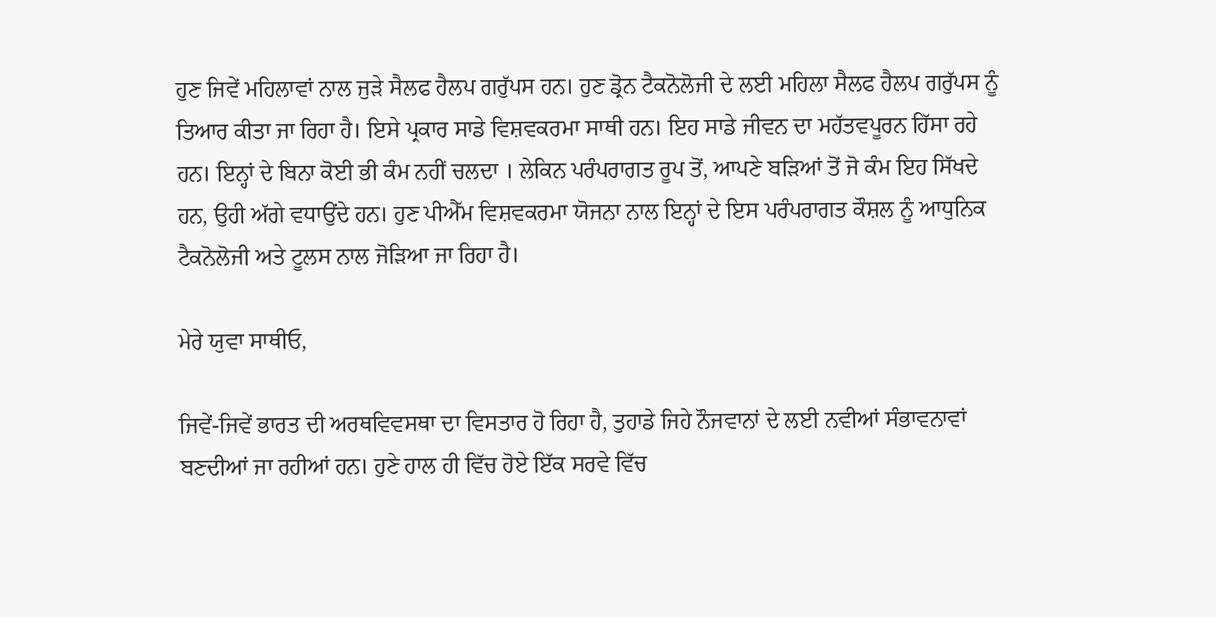ਹੁਣ ਜਿਵੇਂ ਮਹਿਲਾਵਾਂ ਨਾਲ ਜੁੜੇ ਸੈਲਫ ਹੈਲਪ ਗਰੁੱਪਸ ਹਨ। ਹੁਣ ਡ੍ਰੋਨ ਟੈਕਨੋਲੋਜੀ ਦੇ ਲਈ ਮਹਿਲਾ ਸੈਲਫ ਹੈਲਪ ਗਰੁੱਪਸ ਨੂੰ ਤਿਆਰ ਕੀਤਾ ਜਾ ਰਿਹਾ ਹੈ। ਇਸੇ ਪ੍ਰਕਾਰ ਸਾਡੇ ਵਿਸ਼ਵਕਰਮਾ ਸਾਥੀ ਹਨ। ਇਹ ਸਾਡੇ ਜੀਵਨ ਦਾ ਮਹੱਤਵਪੂਰਨ ਹਿੱਸਾ ਰਹੇ ਹਨ। ਇਨ੍ਹਾਂ ਦੇ ਬਿਨਾ ਕੋਈ ਭੀ ਕੰਮ ਨਹੀਂ ਚਲਦਾ । ਲੇਕਿਨ ਪਰੰਪਰਾਗਤ ਰੂਪ ਤੋਂ, ਆਪਣੇ ਬੜਿਆਂ ਤੋਂ ਜੋ ਕੰਮ ਇਹ ਸਿੱਖਦੇ ਹਨ, ਉਹੀ ਅੱਗੇ ਵਧਾਉਂਦੇ ਹਨ। ਹੁਣ ਪੀਐੱਮ ਵਿਸ਼ਵਕਰਮਾ ਯੋਜਨਾ ਨਾਲ ਇਨ੍ਹਾਂ ਦੇ ਇਸ ਪਰੰਪਰਾਗਤ ਕੌਸ਼ਲ ਨੂੰ ਆਧੁਨਿਕ ਟੈਕਨੋਲੋਜੀ ਅਤੇ ਟੂਲਸ ਨਾਲ ਜੋੜਿਆ ਜਾ ਰਿਹਾ ਹੈ।

ਮੇਰੇ ਯੁਵਾ ਸਾਥੀਓ,

ਜਿਵੇਂ-ਜਿਵੇਂ ਭਾਰਤ ਦੀ ਅਰਥਵਿਵਸਥਾ ਦਾ ਵਿਸਤਾਰ ਹੋ ਰਿਹਾ ਹੈ, ਤੁਹਾਡੇ ਜਿਹੇ ਨੌਜਵਾਨਾਂ ਦੇ ਲਈ ਨਵੀਆਂ ਸੰਭਾਵਨਾਵਾਂ ਬਣਦੀਆਂ ਜਾ ਰਹੀਆਂ ਹਨ। ਹੁਣੇ ਹਾਲ ਹੀ ਵਿੱਚ ਹੋਏ ਇੱਕ ਸਰਵੇ ਵਿੱਚ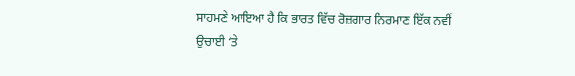ਸਾਹਮਣੇ ਆਇਆ ਹੈ ਕਿ ਭਾਰਤ ਵਿੱਚ ਰੋਜ਼ਗਾਰ ਨਿਰਮਾਣ ਇੱਕ ਨਵੀਂ ਉਚਾਈ ‘ਤੇ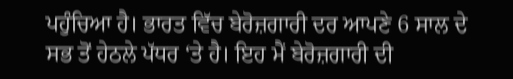ਪਹੁੰਚਿਆ ਹੈ। ਭਾਰਤ ਵਿੱਚ ਬੇਰੋਜ਼ਗਾਰੀ ਦਰ ਆਪਣੇ 6 ਸਾਲ ਦੇ ਸਭ ਤੋਂ ਹੇਠਲੇ ਪੱਧਰ ‘ਤੇ ਹੈ। ਇਹ ਮੈਂ ਬੇਰੋਜ਼ਗਾਰੀ ਦੀ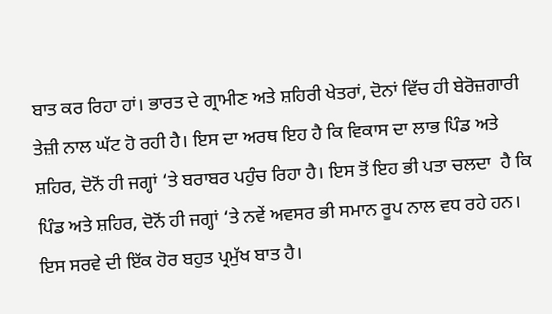ਬਾਤ ਕਰ ਰਿਹਾ ਹਾਂ। ਭਾਰਤ ਦੇ ਗ੍ਰਾਮੀਣ ਅਤੇ ਸ਼ਹਿਰੀ ਖੇਤਰਾਂ, ਦੋਨਾਂ ਵਿੱਚ ਹੀ ਬੇਰੋਜ਼ਗਾਰੀ ਤੇਜ਼ੀ ਨਾਲ ਘੱਟ ਹੋ ਰਹੀ ਹੈ। ਇਸ ਦਾ ਅਰਥ ਇਹ ਹੈ ਕਿ ਵਿਕਾਸ ਦਾ ਲਾਭ ਪਿੰਡ ਅਤੇ ਸ਼ਹਿਰ, ਦੋਨੋਂ ਹੀ ਜਗ੍ਹਾਂ ‘ਤੇ ਬਰਾਬਰ ਪਹੁੰਚ ਰਿਹਾ ਹੈ। ਇਸ ਤੋਂ ਇਹ ਭੀ ਪਤਾ ਚਲਦਾ  ਹੈ ਕਿ ਪਿੰਡ ਅਤੇ ਸ਼ਹਿਰ, ਦੋਨੋਂ ਹੀ ਜਗ੍ਹਾਂ ‘ਤੇ ਨਵੇਂ ਅਵਸਰ ਭੀ ਸਮਾਨ ਰੂਪ ਨਾਲ ਵਧ ਰਹੇ ਹਨ। ਇਸ ਸਰਵੇ ਦੀ ਇੱਕ ਹੋਰ ਬਹੁਤ ਪ੍ਰਮੁੱਖ ਬਾਤ ਹੈ।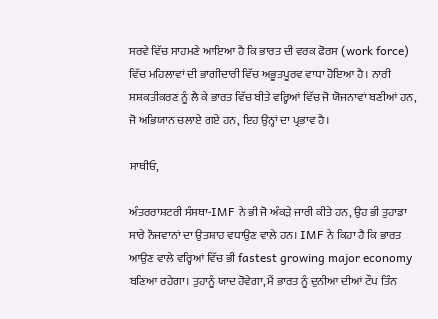ਸਰਵੇ ਵਿੱਚ ਸਾਹਮਣੇ ਆਇਆ ਹੈ ਕਿ ਭਾਰਤ ਦੀ ਵਰਕ ਫੋਰਸ (work force) ਵਿੱਚ ਮਹਿਲਾਵਾਂ ਦੀ ਭਾਗੀਦਾਰੀ ਵਿੱਚ ਅਭੂਤਪੂਰਵ ਵਾਧਾ ਹੋਇਆ ਹੈ। ਨਾਰੀ ਸਸ਼ਕਤੀਕਰਣ ਨੂੰ ਲੈ ਕੇ ਭਾਰਤ ਵਿੱਚ ਬੀਤੇ ਵਰ੍ਹਿਆਂ ਵਿੱਚ ਜੋ ਯੋਜਨਾਵਾਂ ਬਣੀਆਂ ਹਨ, ਜੋ ਅਭਿਯਾਨ ਚਲਾਏ ਗਏ ਹਨ, ਇਹ ਉਨ੍ਹਾਂ ਦਾ ਪ੍ਰਭਾਵ ਹੈ।

ਸਾਥੀਓ,

ਅੰਤਰਰਾਸ਼ਟਰੀ ਸੰਸਥਾ-IMF ਨੇ ਭੀ ਜੋ ਅੰਕੜੇ ਜਾਰੀ ਕੀਤੇ ਹਨ, ਉਹ ਭੀ ਤੁਹਾਡਾ ਸਾਰੇ ਨੌਜਵਾਨਾਂ ਦਾ ਉਤਸ਼ਾਹ ਵਧਾਉਣ ਵਾਲੇ ਹਨ। IMF ਨੇ ਕਿਹਾ ਹੈ ਕਿ ਭਾਰਤ ਆਉਣ ਵਾਲੇ ਵਰ੍ਹਿਆਂ ਵਿੱਚ ਭੀ fastest growing major economy ਬਣਿਆ ਰਹੇਗਾ। ਤੁਹਾਨੂੰ ਯਾਦ ਹੋਵੇਗਾ, ਮੈਂ ਭਾਰਤ ਨੂੰ ਦੁਨੀਆ ਦੀਆਂ ਟੌਪ ਤਿੰਨ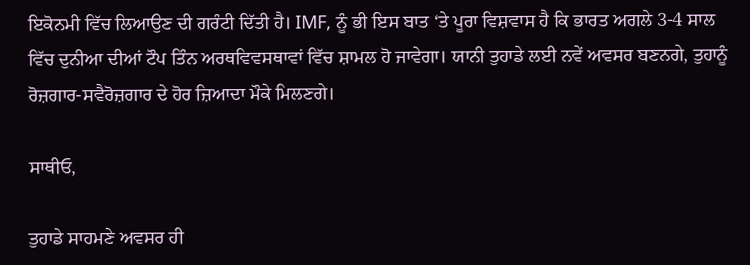ਇਕੋਨਮੀ ਵਿੱਚ ਲਿਆਉਣ ਦੀ ਗਰੰਟੀ ਦਿੱਤੀ ਹੈ। IMF, ਨੂੰ ਭੀ ਇਸ ਬਾਤ ‘ਤੇ ਪੂਰਾ ਵਿਸ਼ਵਾਸ ਹੈ ਕਿ ਭਾਰਤ ਅਗਲੇ 3-4 ਸਾਲ ਵਿੱਚ ਦੁਨੀਆ ਦੀਆਂ ਟੌਪ ਤਿੰਨ ਅਰਥਵਿਵਸਥਾਵਾਂ ਵਿੱਚ ਸ਼ਾਮਲ ਹੋ ਜਾਵੇਗਾ। ਯਾਨੀ ਤੁਹਾਡੇ ਲਈ ਨਵੇਂ ਅਵਸਰ ਬਣਨਗੇ, ਤੁਹਾਨੂੰ ਰੋਜ਼ਗਾਰ-ਸਵੈਰੋਜ਼ਗਾਰ ਦੇ ਹੋਰ ਜ਼ਿਆਦਾ ਮੌਕੇ ਮਿਲਣਗੇ।

ਸਾਥੀਓ,

ਤੁਹਾਡੇ ਸਾਹਮਣੇ ਅਵਸਰ ਹੀ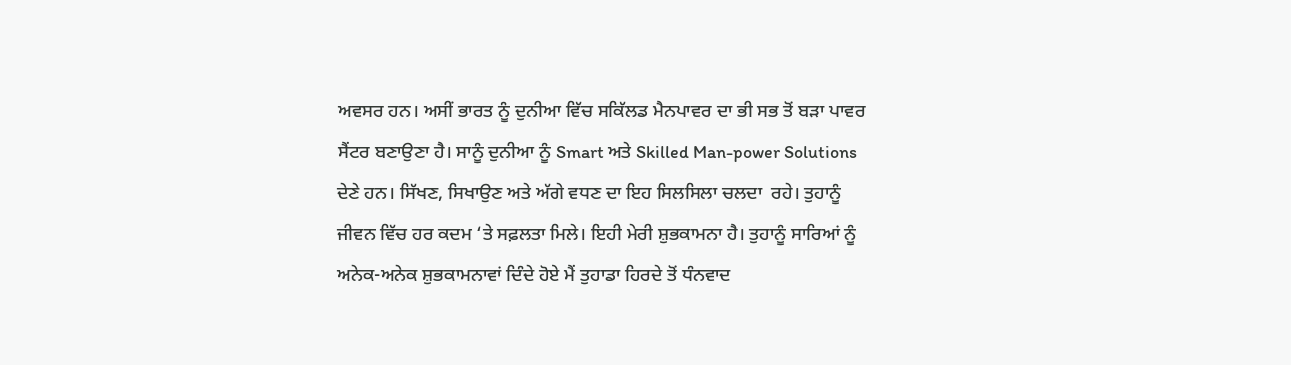ਅਵਸਰ ਹਨ। ਅਸੀਂ ਭਾਰਤ ਨੂੰ ਦੁਨੀਆ ਵਿੱਚ ਸਕਿੱਲਡ ਮੈਨਪਾਵਰ ਦਾ ਭੀ ਸਭ ਤੋਂ ਬੜਾ ਪਾਵਰ ਸੈਂਟਰ ਬਣਾਉਣਾ ਹੈ। ਸਾਨੂੰ ਦੁਨੀਆ ਨੂੰ Smart ਅਤੇ Skilled Man-power Solutions ਦੇਣੇ ਹਨ। ਸਿੱਖਣ, ਸਿਖਾਉਣ ਅਤੇ ਅੱਗੇ ਵਧਣ ਦਾ ਇਹ ਸਿਲਸਿਲਾ ਚਲਦਾ  ਰਹੇ। ਤੁਹਾਨੂੰ ਜੀਵਨ ਵਿੱਚ ਹਰ ਕਦਮ ‘ਤੇ ਸਫ਼ਲਤਾ ਮਿਲੇ। ਇਹੀ ਮੇਰੀ ਸ਼ੁਭਕਾਮਨਾ ਹੈ। ਤੁਹਾਨੂੰ ਸਾਰਿਆਂ ਨੂੰ ਅਨੇਕ-ਅਨੇਕ ਸ਼ੁਭਕਾਮਨਾਵਾਂ ਦਿੰਦੇ ਹੋਏ ਮੈਂ ਤੁਹਾਡਾ ਹਿਰਦੇ ਤੋਂ ਧੰਨਵਾਦ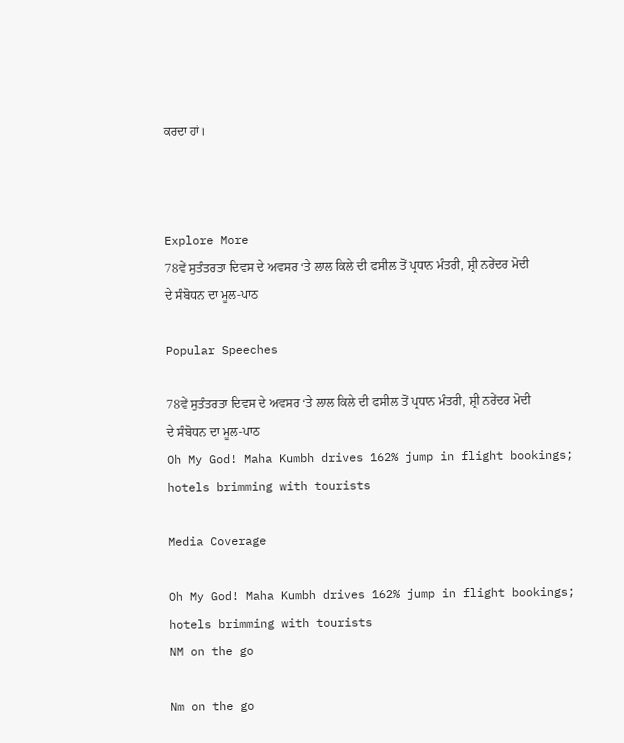ਕਰਦਾ ਹਾਂ।



Explore More
78ਵੇਂ ਸੁਤੰਤਰਤਾ ਦਿਵਸ ਦੇ ਅਵਸਰ ‘ਤੇ ਲਾਲ ਕਿਲੇ ਦੀ ਫਸੀਲ ਤੋਂ ਪ੍ਰਧਾਨ ਮੰਤਰੀ, ਸ਼੍ਰੀ ਨਰੇਂਦਰ ਮੋਦੀ ਦੇ ਸੰਬੋਧਨ ਦਾ ਮੂਲ-ਪਾਠ

Popular Speeches

78ਵੇਂ ਸੁਤੰਤਰਤਾ ਦਿਵਸ ਦੇ ਅਵਸਰ ‘ਤੇ ਲਾਲ ਕਿਲੇ ਦੀ ਫਸੀਲ ਤੋਂ ਪ੍ਰਧਾਨ ਮੰਤਰੀ, ਸ਼੍ਰੀ ਨਰੇਂਦਰ ਮੋਦੀ ਦੇ ਸੰਬੋਧਨ ਦਾ ਮੂਲ-ਪਾਠ
Oh My God! Maha Kumbh drives 162% jump in flight bookings; hotels brimming with tourists

Media Coverage

Oh My God! Maha Kumbh drives 162% jump in flight bookings; hotels brimming with tourists
NM on the go

Nm on the go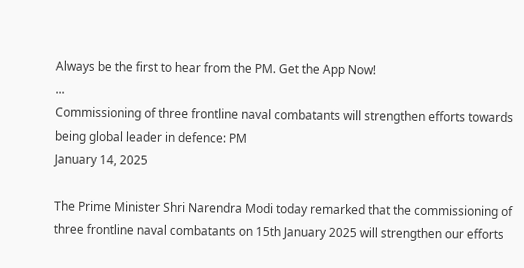Always be the first to hear from the PM. Get the App Now!
...
Commissioning of three frontline naval combatants will strengthen efforts towards being global leader in defence: PM
January 14, 2025

The Prime Minister Shri Narendra Modi today remarked that the commissioning of three frontline naval combatants on 15th January 2025 will strengthen our efforts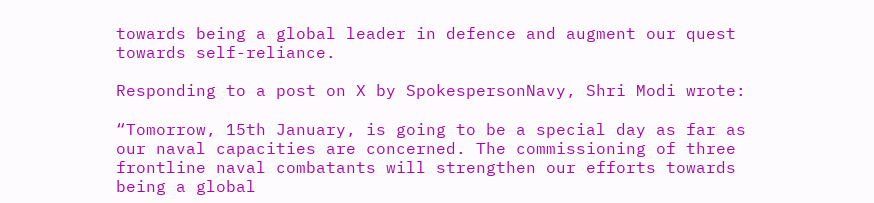towards being a global leader in defence and augment our quest towards self-reliance.

Responding to a post on X by SpokespersonNavy, Shri Modi wrote:

“Tomorrow, 15th January, is going to be a special day as far as our naval capacities are concerned. The commissioning of three frontline naval combatants will strengthen our efforts towards being a global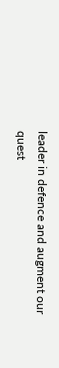leader in defence and augment our quest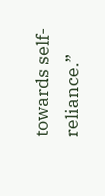towards self-reliance.”